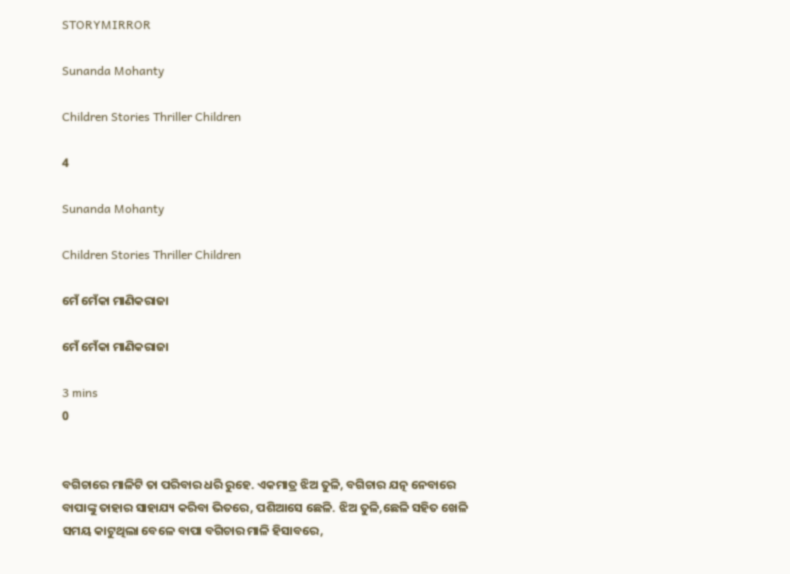STORYMIRROR

Sunanda Mohanty

Children Stories Thriller Children

4

Sunanda Mohanty

Children Stories Thriller Children

ମେଁ ମେଁକା ମାଣିକରାଜା

ମେଁ ମେଁକା ମାଣିକରାଜା

3 mins
0


ବଗିଚାରେ ମାଳିଟି ତା ପରିବାର ଧରି ରୁହେ. ଏକମାତ୍ର ଝିଅ ତୁଳି, ବଗିଚାର ଯତ୍ନ ନେବାରେ ବାପାଙ୍କୁ ତାହାର ସାହାଯ୍ୟ କରିବା ଭିତରେ, ପଶିଆସେ ଛେଳି. ଝିଅ ତୁଳି,ଛେଳି ସହିତ ଖେଳି ସମୟ କାଟୁଥିଲା ବେଳେ ବାପା ବଗିଚାର ମାଳି ହିସାବରେ,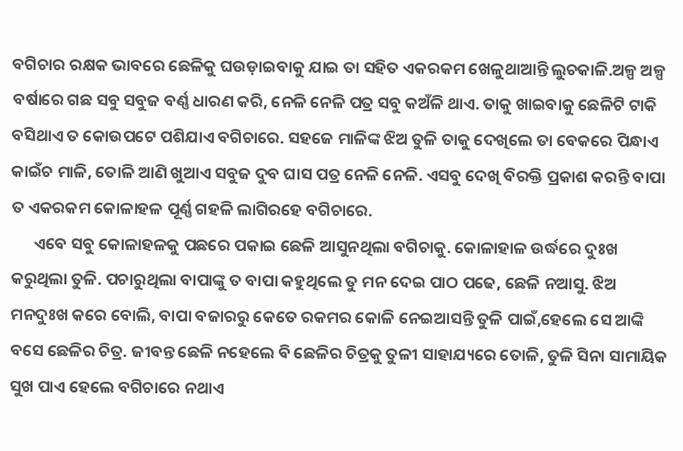ବଗିଚାର ରକ୍ଷକ ଭାବରେ ଛେଳିକୁ ଘଉଡ଼ାଇବାକୁ ଯାଇ ତା ସହିତ ଏକରକମ ଖେଳୁଥାଆନ୍ତି ଲୁଚକାଳି.ଅଳ୍ପ ଅଳ୍ପ ବର୍ଷାରେ ଗଛ ସବୁ ସବୁଜ ବର୍ଣ୍ଣ ଧାରଣ କରି, ନେଳି ନେଳି ପତ୍ର ସବୁ କଅଁଳି ଥାଏ. ତାକୁ ଖାଇବାକୁ ଛେଳିଟି ଟାକି ବସିଥାଏ ତ କୋଉପଟେ ପଶିଯାଏ ବଗିଚାରେ. ସହଜେ ମାଳିଙ୍କ ଝିଅ ତୁଳି ତାକୁ ଦେଖିଲେ ତା ବେକରେ ପିନ୍ଧାଏ କାଇଁଚ ମାଳି, ତୋଳି ଆଣି ଖୁଆଏ ସବୁଜ ଦୁବ ଘାସ ପତ୍ର ନେଳି ନେଳି. ଏସବୁ ଦେଖି ବିରକ୍ତି ପ୍ରକାଶ କରନ୍ତି ବାପା ତ ଏକରକମ କୋଳାହଳ ପୂର୍ଣ୍ଣ ଗହଳି ଲାଗିରହେ ବଗିଚାରେ.
      ଏବେ ସବୁ କୋଳାହଳକୁ ପଛରେ ପକାଇ ଛେଳି ଆସୁନଥିଲା ବଗିଚାକୁ. କୋଳାହାଳ ଉର୍ଦ୍ଧରେ ଦୁଃଖ କରୁଥିଲା ତୁଳି. ପଚାରୁଥିଲା ବାପାଙ୍କୁ ତ ବାପା କହୁଥିଲେ ତୁ ମନ ଦେଇ ପାଠ ପଢେ, ଛେଳି ନଆସୁ. ଝିଅ ମନଦୁଃଖ କରେ ବୋଲି, ବାପା ବଜାରରୁ କେତେ ରକମର କୋଳି ନେଇଆସନ୍ତି ତୁଳି ପାଇଁ,ହେଲେ ସେ ଆଙ୍କି ବସେ ଛେଳିର ଚିତ୍ର. ଜୀବନ୍ତ ଛେଳି ନହେଲେ ବି ଛେଳିର ଚିତ୍ରକୁ ତୁଳୀ ସାହାଯ୍ୟରେ ତୋଳି, ତୁଳି ସିନା ସାମାୟିକ ସୁଖ ପାଏ ହେଲେ ବଗିଚାରେ ନଥାଏ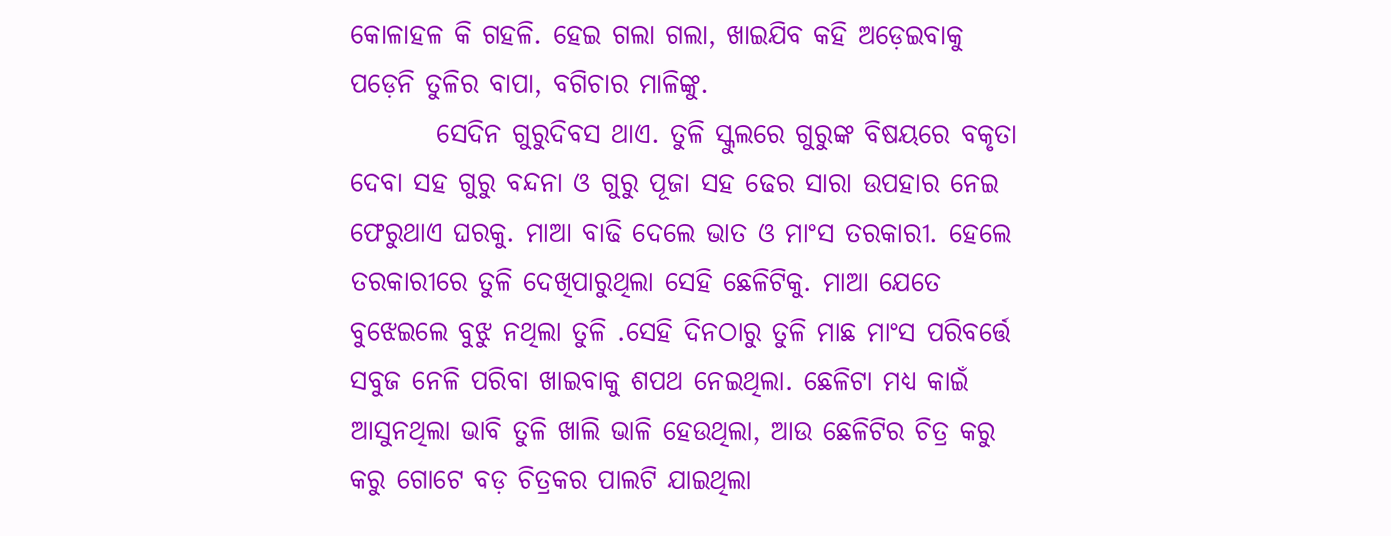କୋଳାହଳ କି ଗହଳି. ହେଇ ଗଲା ଗଲା, ଖାଇଯିବ କହି ଅଡ଼େଇବାକୁ ପଡ଼େନି ତୁଳିର ବାପା, ବଗିଚାର ମାଳିଙ୍କୁ.
        ସେଦିନ ଗୁରୁଦିବସ ଥାଏ. ତୁଳି ସ୍କୁଲରେ ଗୁରୁଙ୍କ ବିଷୟରେ ବକୃତା ଦେବା ସହ ଗୁରୁ ବନ୍ଦନା ଓ ଗୁରୁ ପୂଜା ସହ ଢେର ସାରା ଉପହାର ନେଇ ଫେରୁଥାଏ ଘରକୁ. ମାଆ ବାଢି ଦେଲେ ଭାତ ଓ ମାଂସ ତରକାରୀ. ହେଲେ ତରକାରୀରେ ତୁଳି ଦେଖିପାରୁଥିଲା ସେହି ଛେଳିଟିକୁ. ମାଆ ଯେତେ ବୁଝେଇଲେ ବୁଝୁ ନଥିଲା ତୁଳି .ସେହି ଦିନଠାରୁ ତୁଳି ମାଛ ମାଂସ ପରିବର୍ତ୍ତେ ସବୁଜ ନେଳି ପରିବା ଖାଇବାକୁ ଶପଥ ନେଇଥିଲା. ଛେଳିଟା ମଧ୍ୟ କାଇଁ ଆସୁନଥିଲା ଭାବି ତୁଳି ଖାଲି ଭାଳି ହେଉଥିଲା, ଆଉ ଛେଳିଟିର ଚିତ୍ର କରୁ କରୁ ଗୋଟେ ବଡ଼ ଚିତ୍ରକର ପାଲଟି ଯାଇଥିଲା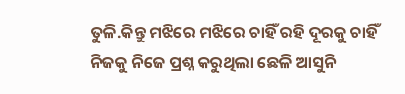ତୁଳି.କିନ୍ତୁ ମଝିରେ ମଝିରେ ଚାହିଁ ରହି ଦୂରକୁ ଚାହିଁ ନିଜକୁ ନିଜେ ପ୍ରଶ୍ନ କରୁଥିଲା ଛେଳି ଆସୁନି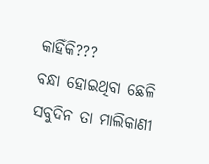କାହିଁକି???
ବନ୍ଧା ହୋଇଥିବା ଛେଳି ସବୁଦିନ ତା ମାଲିକାଣୀ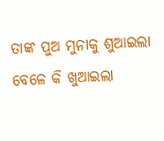ତାଙ୍କ ପୁଅ ମୁନାକୁ ଶୁଆଇଲା ବେଳେ କି ଖୁଆଇଲା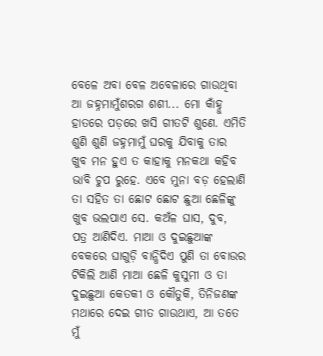ବେଳେ ଅବା ବେଳ ଅବେଳାରେ ଗାଉଥିବା ଆ ଜହ୍ନମାମୁଁଶରଗ ଶଶୀ... ମୋ କାଁହ୍ନୁ ହାତରେ ପଡ଼ରେ ଖସି ଗୀତଟି ଶୁଣେ. ଏମିତି ଶୁଣି ଶୁଣି ଜହ୍ନମାମୁଁ ଘରକୁ ଯିବାକୁ ତାର ଖୁବ ମନ ହୁଏ ତ କାହାକୁ ମନକଥା କହିବ ଭାବି ଚୁପ ରୁହେ. ଏବେ ମୁନା ବଡ଼ ହେଲାଣି ତା ସହିତ ତା ଛୋଟ ଛୋଟ ଛୁଆ ଛେଳିଙ୍କୁ ଖୁବ ଭଲପାଏ ସେ. କଅଁଳ ଘାସ, ଦୁବ, ପତ୍ର ଆଣିଦିଏ. ମାଆ ଓ ଦୁଇଛୁଆଙ୍କ ବେକରେ ଘାଗୁଡ଼ି ବାନ୍ଧିଦିଏ ପୁଣି ତା ବୋଉର ଟିକିଲି ଆଣି ମାଆ ଛେଳି କୁସୁମୀ ଓ ତା ଦୁଇଛୁଆ କେତକୀ ଓ କୌତୁକି, ତିନିଜଣଙ୍କ ମଥାରେ ଦେଇ ଗୀତ ଗାଉଥାଏ, ଆ ତତେ ମୁଁ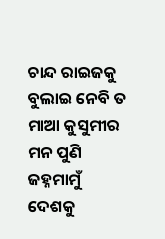ଚାନ୍ଦ ରାଇଜକୁ ବୁଲାଇ ନେବି ତ ମାଆ କୁସୁମୀର ମନ ପୁଣି ଜହ୍ନମାମୁଁ ଦେଶକୁ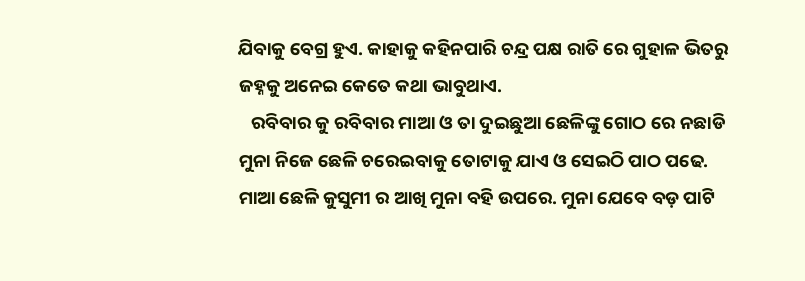ଯିବାକୁ ବେଗ୍ର ହୁଏ. କାହାକୁ କହିନପାରି ଚନ୍ଦ୍ର ପକ୍ଷ ରାତି ରେ ଗୁହାଳ ଭିତରୁ ଜହ୍ନକୁ ଅନେଇ କେତେ କଥା ଭାବୁଥାଏ.
   ରବିବାର କୁ ରବିବାର ମାଆ ଓ ତା ଦୁଇଛୁଆ ଛେଳିଙ୍କୁ ଗୋଠ ରେ ନଛାଡି ମୁନା ନିଜେ ଛେଳି ଚରେଇବାକୁ ତୋଟାକୁ ଯାଏ ଓ ସେଇଠି ପାଠ ପଢେ. ମାଆ ଛେଳି କୁସୁମୀ ର ଆଖି ମୁନା ବହି ଉପରେ. ମୁନା ଯେବେ ବଡ଼ ପାଟି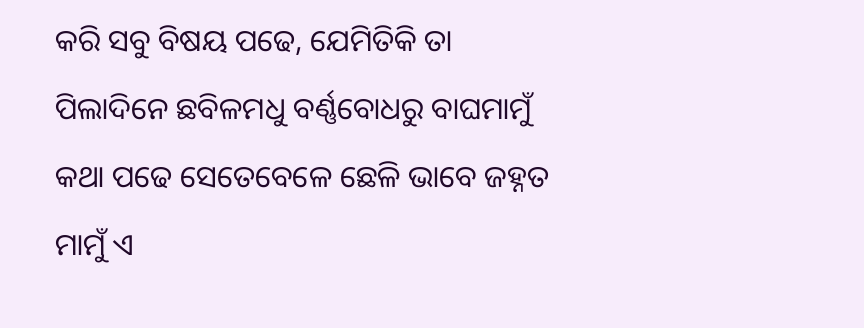କରି ସବୁ ବିଷୟ ପଢେ, ଯେମିତିକି ତା ପିଲାଦିନେ ଛବିଳମଧୁ ବର୍ଣ୍ଣବୋଧରୁ ବାଘମାମୁଁ କଥା ପଢେ ସେତେବେଳେ ଛେଳି ଭାବେ ଜହ୍ନତ ମାମୁଁ ଏ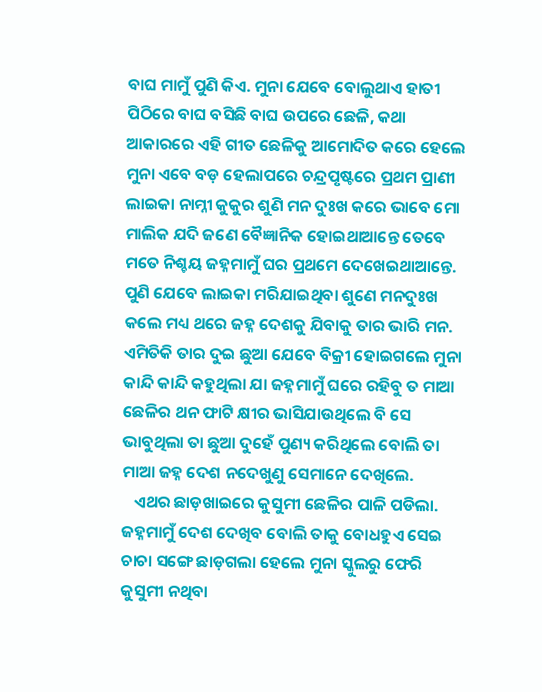ବାଘ ମାମୁଁ ପୁଣି କିଏ. ମୁନା ଯେବେ ବୋଲୁଥାଏ ହାତୀ ପିଠିରେ ବାଘ ବସିଛି ବାଘ ଉପରେ ଛେଳି, କଥା ଆକାରରେ ଏହି ଗୀତ ଛେଳିକୁ ଆମୋଦିତ କରେ ହେଲେ ମୁନା ଏବେ ବଡ଼ ହେଲାପରେ ଚନ୍ଦ୍ରପୃଷ୍ଟରେ ପ୍ରଥମ ପ୍ରାଣୀ ଲାଇକା ନାମ୍ନୀ କୁକୁର ଶୁଣି ମନ ଦୁଃଖ କରେ ଭାବେ ମୋ ମାଲିକ ଯଦି ଜଣେ ବୈଜ୍ଞାନିକ ହୋଇଥାଆନ୍ତେ ତେବେ ମତେ ନିଶ୍ଚୟ ଜହ୍ନମାମୁଁ ଘର ପ୍ରଥମେ ଦେଖେଇଥାଆନ୍ତେ. ପୁଣି ଯେବେ ଲାଇକା ମରିଯାଇଥିବା ଶୁଣେ ମନଦୁଃଖ କଲେ ମଧ୍ୟ ଥରେ ଜହ୍ନ ଦେଶକୁ ଯିବାକୁ ତାର ଭାରି ମନ. ଏମିତିକି ତାର ଦୁଇ ଛୁଆ ଯେବେ ବିକ୍ରୀ ହୋଇଗଲେ ମୁନା କାନ୍ଦି କାନ୍ଦି କହୁଥିଲା ଯା ଜହ୍ନମାମୁଁ ଘରେ ରହିବୁ ତ ମାଆ ଛେଳିର ଥନ ଫାଟି କ୍ଷୀର ଭାସିଯାଉଥିଲେ ବି ସେ ଭାବୁଥିଲା ତା ଛୁଆ ଦୁହେଁ ପୁଣ୍ୟ କରିଥିଲେ ବୋଲି ତା ମାଆ ଜହ୍ନ ଦେଶ ନଦେଖୁଣୁ ସେମାନେ ଦେଖିଲେ.
   ଏଥର ଛାଡ଼ଖାଇରେ କୁସୁମୀ ଛେଳିର ପାଳି ପଡିଲା. ଜହ୍ନମାମୁଁ ଦେଶ ଦେଖିବ ବୋଲି ତାକୁ ବୋଧହୁଏ ସେଇ ଚାଚା ସଙ୍ଗେ ଛାଡ଼ଗଲା ହେଲେ ମୁନା ସ୍କୁଲରୁ ଫେରି କୁସୁମୀ ନଥିବା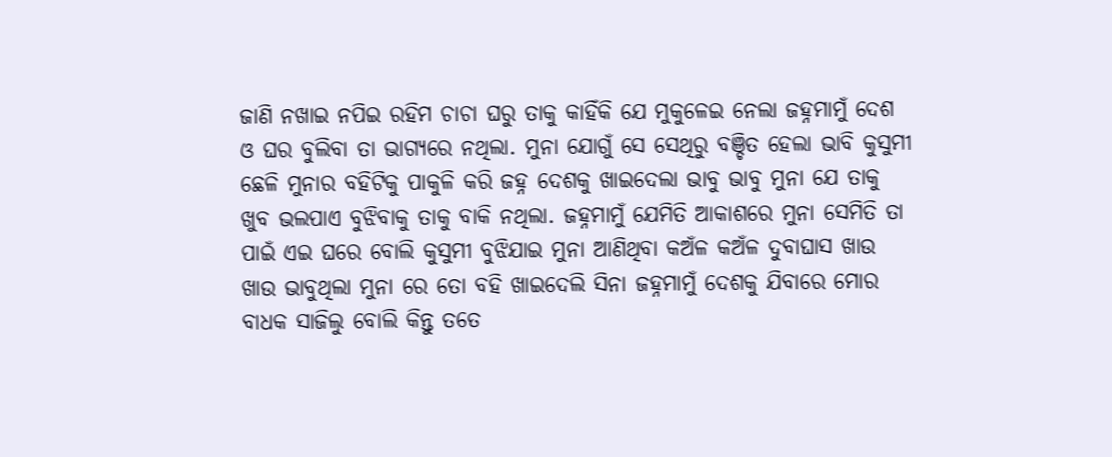ଜାଣି ନଖାଇ ନପିଇ ରହିମ ଚାଚା ଘରୁ ତାକୁ କାହିଁକି ଯେ ମୁକୁଳେଇ ନେଲା ଜହ୍ନମାମୁଁ ଦେଶ ଓ ଘର ବୁଲିବା ତା ଭାଗ୍ୟରେ ନଥିଲା. ମୁନା ଯୋଗୁଁ ସେ ସେଥିରୁ ବଞ୍ଚିତ ହେଲା ଭାବି କୁସୁମୀ ଛେଳି ମୁନାର ବହିଟିକୁ ପାକୁଳି କରି ଜହ୍ନ ଦେଶକୁ ଖାଇଦେଲା ଭାବୁ ଭାବୁ ମୁନା ଯେ ତାକୁ ଖୁବ ଭଲପାଏ ବୁଝିବାକୁ ତାକୁ ବାକି ନଥିଲା. ଜହ୍ନମାମୁଁ ଯେମିତି ଆକାଶରେ ମୁନା ସେମିତି ତା ପାଇଁ ଏଇ ଘରେ ବୋଲି କୁସୁମୀ ବୁଝିଯାଇ ମୁନା ଆଣିଥିବା କଅଁଳ କଅଁଳ ଦୁବାଘାସ ଖାଉ ଖାଉ ଭାବୁଥିଲା ମୁନା ରେ ତୋ ବହି ଖାଇଦେଲି ସିନା ଜହ୍ନମାମୁଁ ଦେଶକୁ ଯିବାରେ ମୋର ବାଧକ ସାଜିଲୁ ବୋଲି କିନ୍ତୁ ତତେ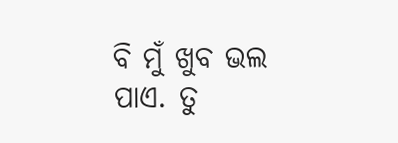ବି ମୁଁ ଖୁବ ଭଲ ପାଏ. ତୁ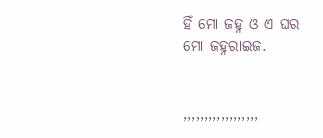ହିଁ ମୋ ଜହ୍ନ ଓ ଏ ଘର ମୋ ଜହ୍ନରାଇଜ.


,,,,,,,,,,,,,,,,,,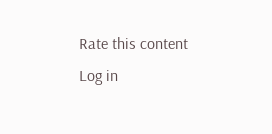Rate this content
Log in